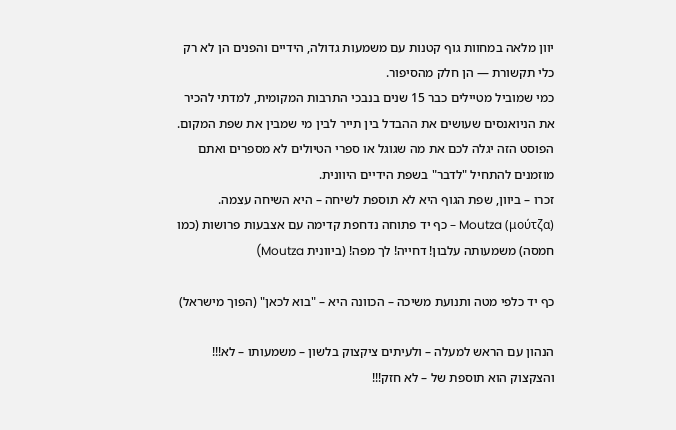יוון מלאה במחוות גוף קטנות עם משמעות גדולה, הידיים והפנים הן לא רק כלי תקשורת — הן חלק מהסיפור.
כמי שמוביל מטיילים כבר 15 שנים בנבכי התרבות המקומית, למדתי להכיר את הניואנסים שעושים את ההבדל בין תייר לבין מי שמבין את שפת המקום.
הפוסט הזה יגלה לכם את מה שגוגל או ספרי הטיולים לא מספרים ואתם מוזמנים להתחיל "לדבר" בשפת הידיים היוונית.
זכרו – ביוון, שפת הגוף היא לא תוספת לשיחה – היא השיחה עצמה.
Moutza (μούτζα) – כף יד פתוחה נדחפת קדימה עם אצבעות פרושות (כמו חמסה) משמעותה עלבון! דחייה! לך מפה! (ביוונית Moutza)

כף יד כלפי מטה ותנועת משיכה – הכוונה היא – "בוא לכאן" (הפוך מישראל)

הנהון עם הראש למעלה – ולעיתים ציקצוק בלשון – משמעותו – לא!!! והצקצוק הוא תוספת של – לא חזק!!!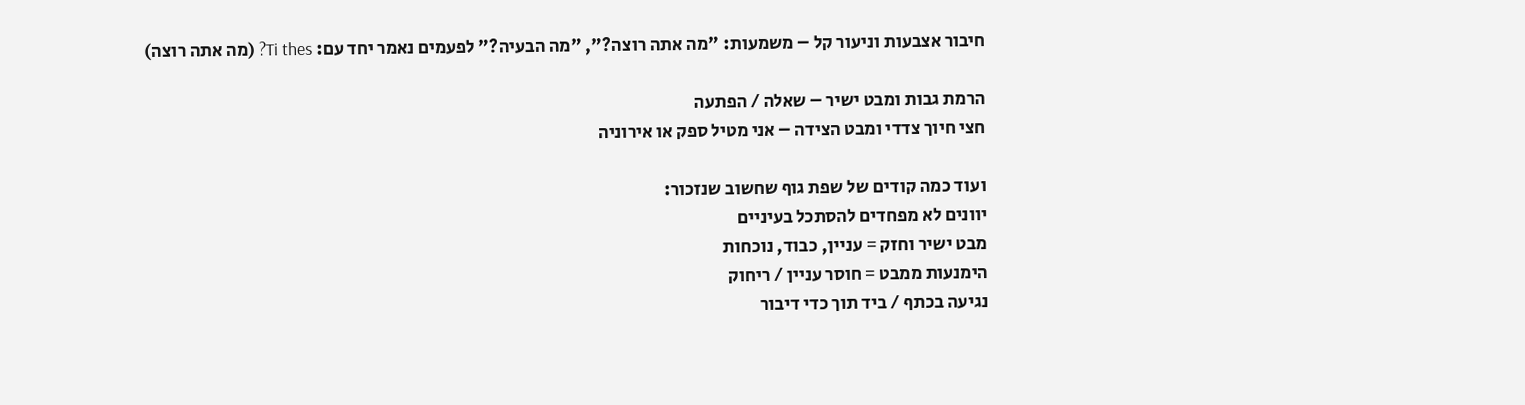חיבור אצבעות וניעור קל – משמעות: "מה אתה רוצה?", "מה הבעיה?" לפעמים נאמר יחד עם: Ti thes? (מה אתה רוצה)

הרמת גבות ומבט ישיר – שאלה / הפתעה
חצי חיוך צדדי ומבט הצידה – אני מטיל ספק או אירוניה

ועוד כמה קודים של שפת גוף שחשוב שנזכור:
יוונים לא מפחדים להסתכל בעיניים
מבט ישיר וחזק = עניין, כבוד, נוכחות
הימנעות ממבט = חוסר עניין / ריחוק
נגיעה בכתף / ביד תוך כדי דיבור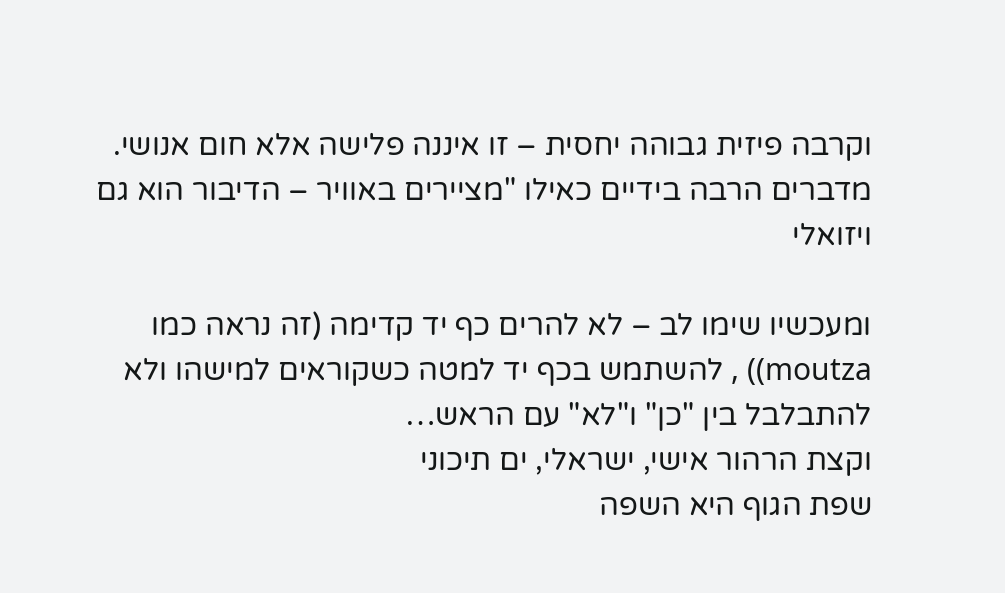וקרבה פיזית גבוהה יחסית – זו איננה פלישה אלא חום אנושי.
מדברים הרבה בידיים כאילו "מציירים באוויר – הדיבור הוא גם ויזואלי

ומעכשיו שימו לב – לא להרים כף יד קדימה (זה נראה כמו moutza)) , להשתמש בכף יד למטה כשקוראים למישהו ולא להתבלבל בין "כן" ו"לא" עם הראש…
וקצת הרהור אישי, ישראלי, ים תיכוני
שפת הגוף היא השפה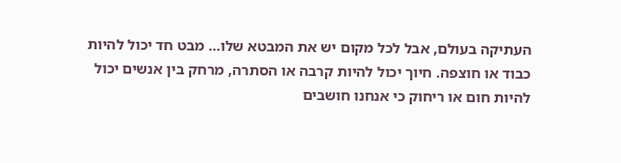העתיקה בעולם, אבל לכל מקום יש את המבטא שלו… מבט חד יכול להיות כבוד או חוצפה. חיוך יכול להיות קרבה או הסתרה, מרחק בין אנשים יכול להיות חום או ריחוק כי אנחנו חושבים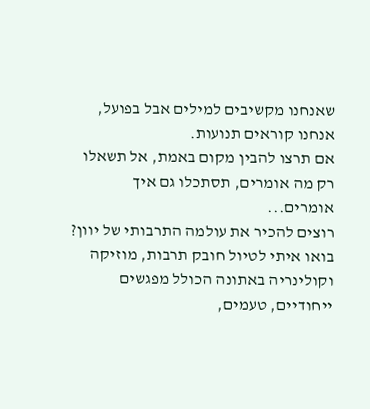שאנחנו מקשיבים למילים אבל בפועל, אנחנו קוראים תנועות.
אם תרצו להבין מקום באמת, אל תשאלו רק מה אומרים, תסתכלו גם איך אומרים...
רוצים להכיר את עולמה התרבותי של יוון?
בואו איתי לטיול חובק תרבות, מוזיקה וקולינריה באתונה הכולל מפגשים ייחודיים, טעמים,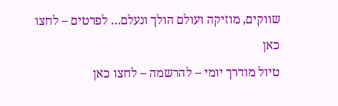שווקים, מוזיקה ועולם הולך ונעלם… לפרטים – לחצו כאן
טיול מודרך יומי – להרשמה – לחצו כאן